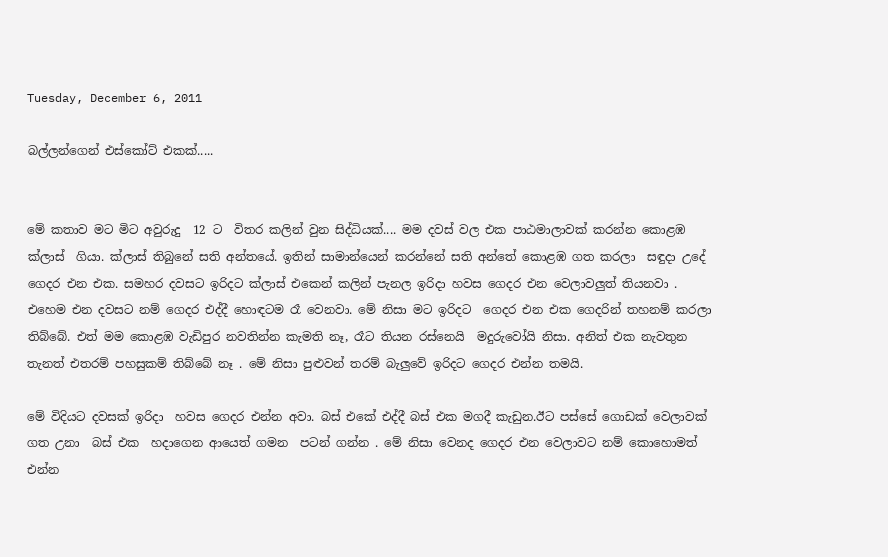Tuesday, December 6, 2011

බල්ලන්ගෙන් එස්කෝට් එකක්.....


මේ කතාව මට මිට අවුරුදු  12 ට  විතර කලින් වුන සිද්ධියක්.... මම දවස් වල එක පාඨමාලාවක් කරන්න කොළඹ ක්ලාස්  ගියා. ක්ලාස් තිබුනේ සති අන්තයේ. ඉතින් සාමාන්යෙන් කරන්නේ සති අන්තේ කොළඹ ගත කරලා  සඳුදා උදේ ගෙදර එන එක. සමහර දවසට ඉරිදට ක්ලාස් එකෙන් කලින් පැනල ඉරිදා හවස ගෙදර එන වෙලාවලුත් තියනවා . එහෙම එන දවසට නම් ගෙදර එද්දී හොඳටම රෑ වෙනවා. මේ නිසා මට ඉරිදට  ගෙදර එන එක ගෙදරින් තහනම් කරලා තිබ්බේ. එත් මම කොළඹ වැඩිපුර නවතින්න කැමති නෑ, රෑට තියන රස්නෙයි  මදුරුවෝයි නිසා. අනිත් එක නැවතුන  තැනත් එතරම් පහසුකම් තිබ්බේ නෑ . මේ නිසා පුළුවන් තරම් බැලුවේ ඉරිදට ගෙදර එන්න තමයි.

මේ විදියට දවසක් ඉරිදා  හවස ගෙදර එන්න අවා. බස් එකේ එද්දී බස් එක මගදී කැඩුන.ඊට පස්සේ ගොඩක් වෙලාවක් ගත උනා  බස් එක  හදාගෙන ආයෙත් ගමන  පටන් ගන්න . මේ නිසා වෙනද ගෙදර එන වෙලාවට නම් කොහොමත් එන්න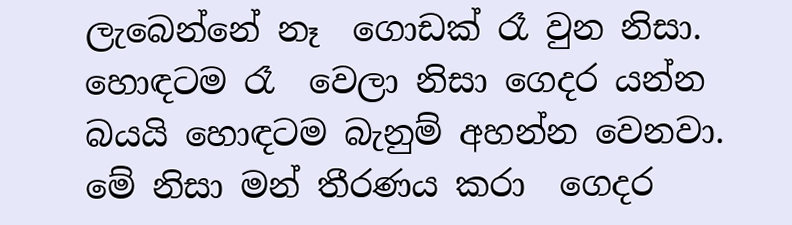ලැබෙන්නේ නෑ  ගොඩක් රෑ වුන නිසා. හොඳටම රෑ  වෙලා නිසා ගෙදර යන්න බයයි හොඳටම බැනුම් අහන්න වෙනවා. මේ නිසා මන් තීරණය කරා  ගෙදර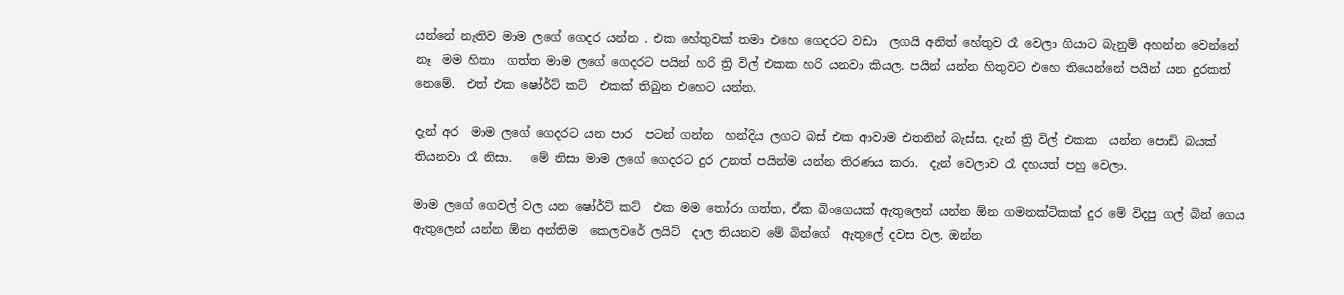යන්නේ නැතිව මාම ලගේ ගෙදර යන්න . එක හේතුවක් තමා එහෙ ගෙදරට වඩා  ලගයි අනිත් හේතුව රෑ වෙලා ගියාට බැනුම් අහන්න වෙන්නේ නෑ  මම හිතා  ගත්ත මාම ලගේ ගෙදරට පයින් හරි ත්‍රි විල් එකක හරි යනවා කියල. පයින් යන්න හිතුවට එහෙ තියෙන්නේ පයින් යන දුරකත් නෙමේ.  එත් එක ෂෝර්ට් කට්  එකක් තිබුන එහෙට යන්න.

දැන් අර  මාම ලගේ ගෙදරට යන පාර  පටන් ගන්න  හන්දිය ලගට බස් එක ආවාම එතනින් බැස්ස. දැන් ත්‍රි විල් එකක  යන්න පොඩි බයක් තියනවා රෑ නිසා.   මේ නිසා මාම ලගේ ගෙදරට දුර උනත් පයින්ම යන්න තිරණය කරා.  දැන් වෙලාව රෑ දහයත් පහු වෙලා.

මාම ලගේ ගෙවල් වල යන ෂෝර්ට් කට්  එක මම තෝරා ගත්ත, ඒක බිංගෙයක් ඇතුලෙන් යන්න ඕන ගමනක්ටිකක් දුර මේ විදපු ගල් බින් ගෙය ඇතුලෙන් යන්න ඕන අන්තිම  කෙලවරේ ලයිට්  දාල තියනව මේ බින්ගේ  ඇතුලේ දවස වල. ඔන්න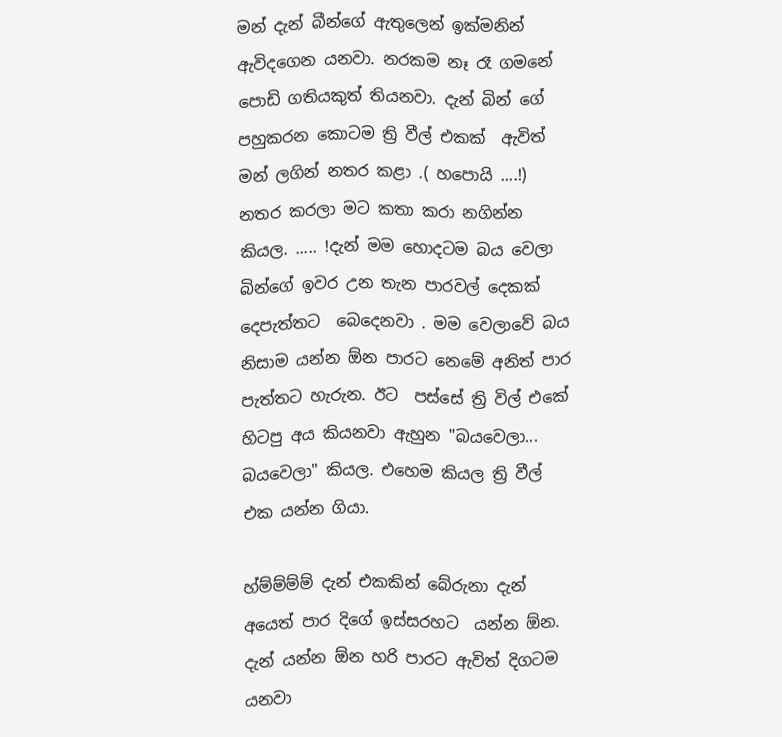මන් දැන් බීන්ගේ ඇතුලෙන් ඉක්මනින්  ඇවිදගෙන යනවා. නරකම නෑ රෑ ගමනේ පොඩි ගතියකුත් තියනවා. දැන් බින් ගේ පහුකරන කොටම ත්‍රි වීල් එකක්  ඇවිත් මන් ලගින් නතර කළා .( හපොයි ....!) නතර කරලා මට කතා කරා නගින්න කියල. ..... !දැන් මම හොදටම බය වෙලා බින්ගේ ඉවර උන තැන පාරවල් දෙකක් දෙපැත්තට  බෙදෙනවා . මම වෙලාවේ බය නිසාම යන්න ඕන පාරට නෙමේ අනිත් පාර පැත්තට හැරුන. ඊට  පස්සේ ත්‍රි විල් එකේ හිටපු අය කියනවා ඇහුන "බයවෙලා... බයවෙලා" කියල. එහෙම කියල ත්‍රි වීල් එක යන්න ගියා.

හ්ම්ම්ම්ම් දැන් එකකින් බේරුනා දැන් අයෙත් පාර දිගේ ඉස්සරහට  යන්න ඕන. දැන් යන්න ඕන හරි පාරට ඇවිත් දිගටම  යනවා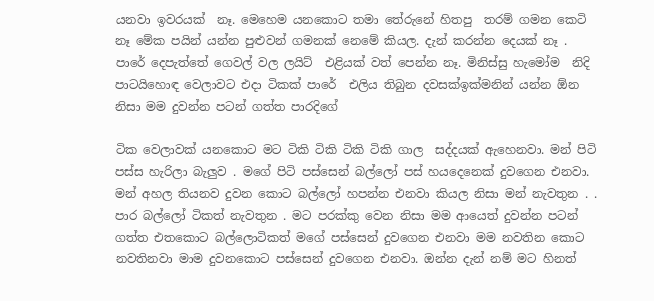යනවා ඉවරයක්  නෑ. මෙහෙම යනකොට තමා තේරුනේ හිතපු  තරම් ගමන කෙටි නෑ මේක පයින් යන්න පුළුවන් ගමනක් නෙමේ කියල. දැන් කරන්න දෙයක් නෑ . පාරේ දෙපැත්තේ ගෙවල් වල ලයිට්  එළියක් වත් පෙන්න නෑ. මිනිස්සු හැමෝම  නිදි පාටයිහොඳ වෙලාවට එදා ටිකක් පාරේ  එලිය තිබුන දවසක්ඉක්මනින් යන්න ඕන නිසා මම දුවන්න පටන් ගත්ත පාරදිගේ

ටික වෙලාවක් යනකොට මට ටිකි ටිකි ටිකි ටිකි ගාල  සද්දයක් ඇහෙනවා. මන් පිටි පස්ස හැරිලා බැලුව . මගේ පිටි පස්සෙන් බල්ලෝ පස් හයදෙනෙක් දුවගෙන එනවා. මන් අහල තියනව දුවන කොට බල්ලෝ හපන්න එනවා කියල නිසා මන් නැවතුන . . පාර බල්ලෝ ටිකත් නැවතුන . මට පරක්කු වෙන නිසා මම ආයෙත් දුවන්න පටන් ගත්ත එතකොට බල්ලොටිකත් මගේ පස්සෙන් දුවගෙන එනවා මම නවතින කොට නවතිනවා මාම දුවනකොට පස්සෙන් දුවගෙන එනවා. ඔන්න දැන් නම් මට හිනත්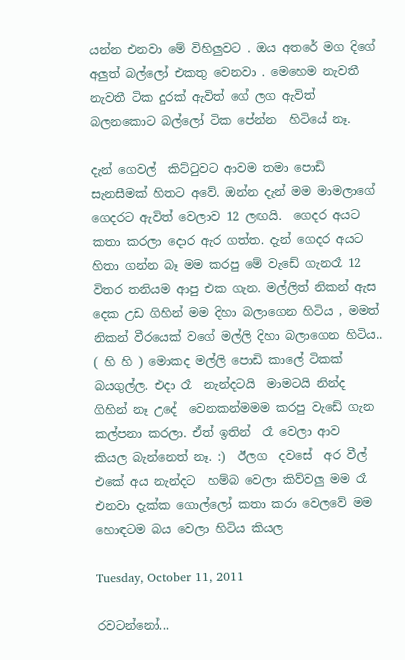යන්න එනවා මේ විහිලුවට . ඔය අතරේ මග දිගේ අලුත් බල්ලෝ එකතු වෙනවා . මෙහෙම නැවතී නැවතී ටික දුරක් ඇවිත් ගේ ලග ඇවිත් බලනකොට බල්ලෝ ටික පේන්න  හිටියේ නෑ.

දැන් ගෙවල්  කිට්ටුවට ආවම තමා පොඩි සැනසීමක් හිතට අවේ. ඔන්න දැන් මම මාමලාගේ ගෙදරට ඇවිත් වෙලාව 12 ලඟයි.  ගෙදර අයට කතා කරලා දොර ඇර ගත්ත. දැන් ගෙදර අයට හිතා ගන්න බෑ මම කරපු මේ වැඩේ ගැනරෑ 12    විතර තනියම ආපු එක ගැන. මල්ලිත් නිකන් ඇස දෙක උඩ ගිහින් මම දිහා බලාගෙන හිටිය , මමත් නිකන් වීරයෙක් වගේ මල්ලි දිහා බලාගෙන හිටිය.. ( හි හි ) මොකද මල්ලි පොඩි කාලේ ටිකක් බයගුල්ල. එදා රෑ  නැන්දටයි  මාමටයි නින්ද ගිහින් නෑ උදේ  වෙනකන්මමම කරපු වැඩේ ගැන කල්පනා කරලා. ඒත් ඉතින්  රෑ වෙලා ආව  කියල බැන්නෙත් නෑ. :)  ඊලග  දවසේ  අර වීල් එකේ අය නැන්දට  හම්බ වෙලා කිව්වලු මම රෑ එනවා දැක්ක ගොල්ලෝ කතා කරා වෙලවේ මම හොඳටම බය වෙලා හිටිය කියල

Tuesday, October 11, 2011

රවටන්නෝ...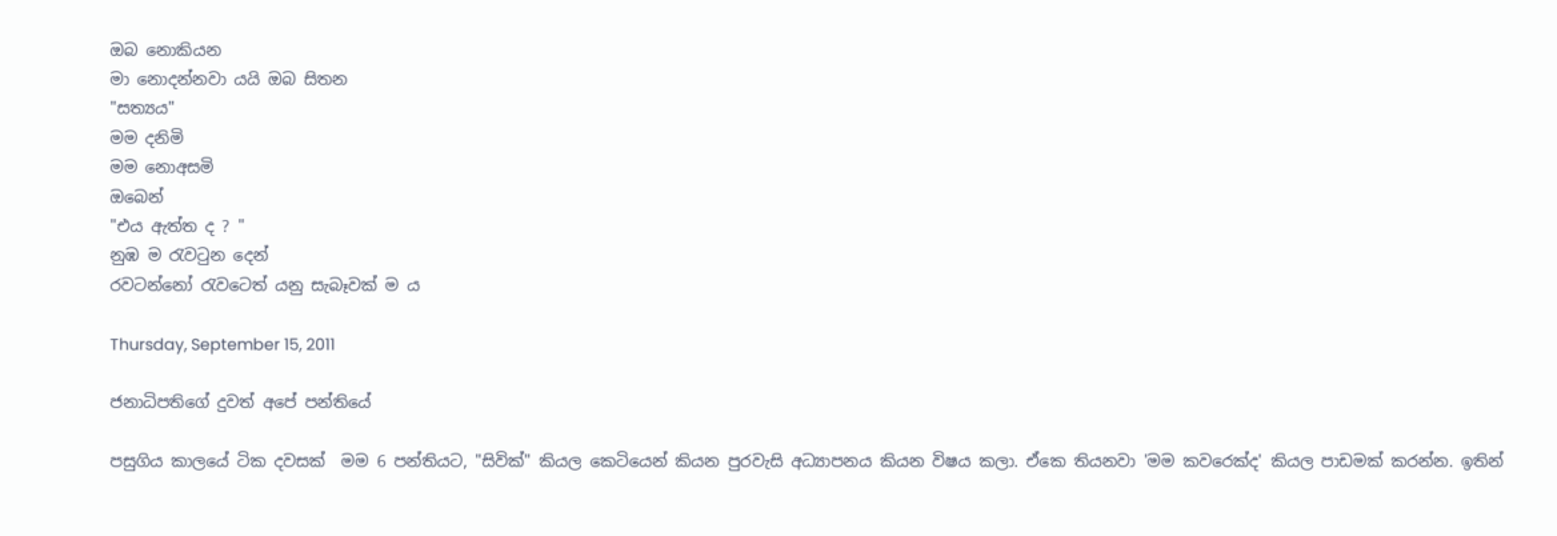ඔබ නොකියන
මා නොදන්නවා යයි ඔබ සිතන
"සත්‍යය"
මම දනිමි
මම නොඅසමි
ඔබෙන්
"එය ඇත්ත ද ? "
නුඹ ම රැවටුන දෙන්
රවටන්නෝ රැවටෙත් යනු සැබෑවක් ම ය

Thursday, September 15, 2011

ජනාධිපතිගේ දුවත් අපේ පන්තියේ

පසුගිය කාලයේ ටික දවසක්  මම 6 පන්තියට, "සිවික්" කියල කෙටියෙන් කියන පුරවැසි අධ්‍යාපනය කියන විෂය කලා. ඒකෙ තියනවා 'මම කවරෙක්ද' කියල පාඩමක් කරන්න. ඉතින්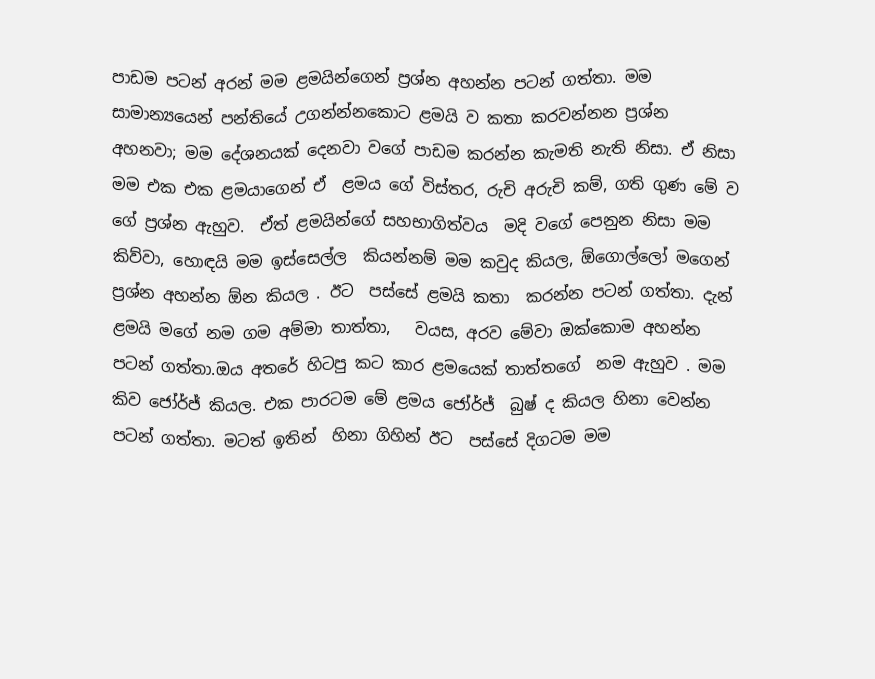පාඩම පටන් අරන් මම ළමයින්ගෙන් ප්‍රශ්න අහන්න පටන් ගත්තා. මම සාමාන්‍යයෙන් පන්තියේ උගන්න්නකොට ළමයි ව කතා කරවන්නන ප්‍රශ්න අහනවා; මම දේශනයක් දෙනවා වගේ පාඩම කරන්න කැමති නැති නිසා. ඒ නිසා මම එක එක ළමයාගෙන් ඒ  ළමය ගේ විස්තර, රුචි අරුචි කම්, ගති ගුණ මේ ව ගේ ප්‍රශ්න ඇහුව.  ඒත් ළමයින්ගේ සහභාගිත්වය  මදි වගේ පෙනුන නිසා මම කිව්වා, හොඳයි මම ඉස්සෙල්ල  කියන්නම් මම කවුද කියල, ඕගොල්ලෝ මගෙන් ප්‍රශ්න අහන්න ඕන කියල . ඊට  පස්සේ ළමයි කතා  කරන්න පටන් ගත්තා. දැන් ළමයි මගේ නම ගම අම්මා තාත්තා,   වයස, අරව මේවා ඔක්කොම අහන්න පටන් ගත්තා.ඔය අතරේ හිටපු කට කාර ළමයෙක් තාත්තගේ  නම ඇහුව . මම කිව ජෝර්ජ් කියල. එක පාරටම මේ ළමය ජෝර්ජ්  බුෂ් ද කියල හිනා වෙන්න පටන් ගත්තා. මටත් ඉතින්  හිනා ගිහින් ඊට  පස්සේ දිගටම මම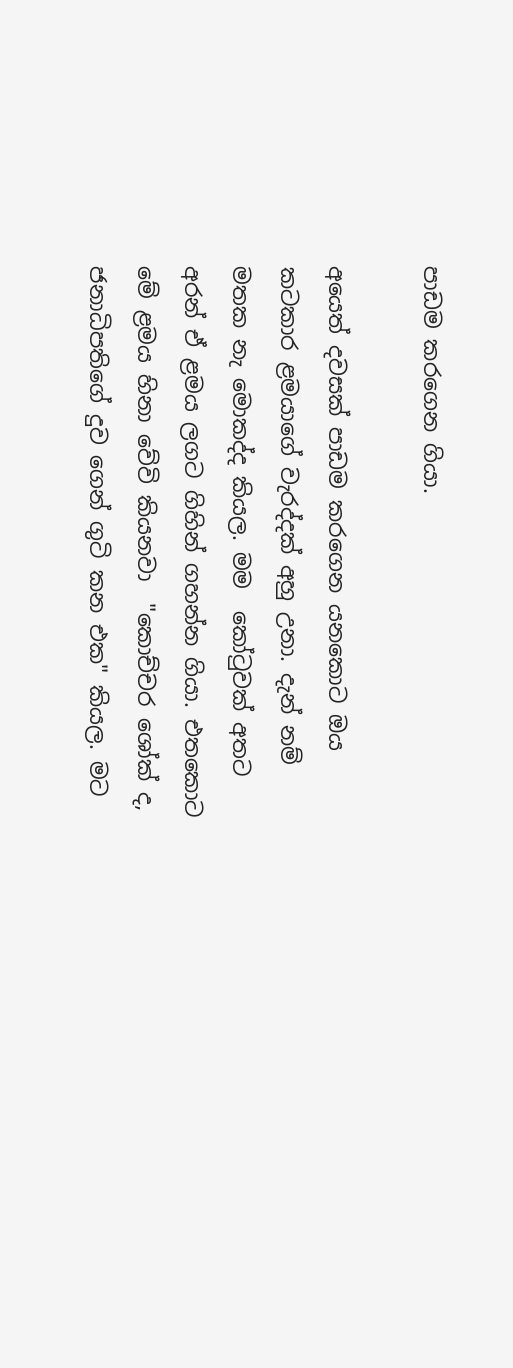පාඩම කරගෙන ගියා.

අයෙත් දවසක් පාඩම කරගෙන යනකොට ඔය කටකාර ළමයාගේ වැරද්දක් අහු උනා. දැන් නම් මතක නැ මොකද්ද කියල. මම  කෝටුවක් අතට අරන් ඒ ළමය ලගට ගිහින් ගහන්න ගියා. එතකොට මේ ළමය හිනා වේවි කියනවා  "කොච්චර ශෝක් ද,  ජනාධිපතිගේ දුව ගෙන් ගුටි කන එක" කියල. මට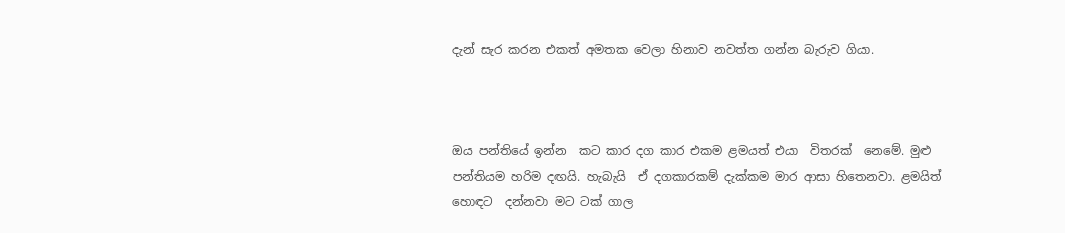දැන් සැර කරන එකත් අමතක වෙලා හිනාව නවත්ත ගන්න බැරුව ගියා.



ඔය පන්තියේ ඉන්න  කට කාර දග කාර එකම ළමයත් එයා  විතරක්  නෙමේ. මුළු පන්තියම හරිම දඟයි. හැබැයි  ඒ දගකාරකම් දැක්කම මාර ආසා හිතෙනවා. ළමයිත් හොඳට  දන්නවා මට ටක් ගාල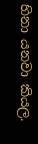හිනා යනවා කියල.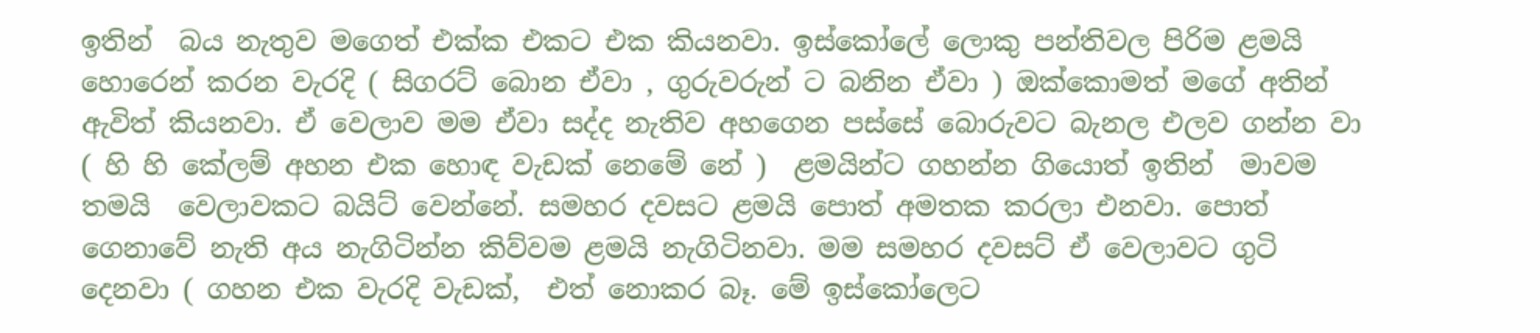ඉතින්  බය නැතුව මගෙත් එක්ක එකට එක කියනවා. ඉස්කෝලේ ලොකු පන්තිවල පිරිම ළමයි හොරෙන් කරන වැරදි ( සිගරට් බොන ඒවා , ගුරුවරුන් ට බනින ඒවා ) ඔක්කොමත් මගේ අතින් ඇවිත් කියනවා. ඒ වෙලාව මම ඒවා සද්ද නැතිව අහගෙන පස්සේ බොරුවට බැනල එලව ගන්න වා ( හි හි කේලම් අහන එක හොඳ වැඩක් නෙමේ නේ )  ළමයින්ට ගහන්න ගියොත් ඉතින්  මාවම තමයි  වෙලාවකට බයිට් වෙන්නේ. සමහර දවසට ළමයි පොත් අමතක කරලා එනවා. පොත් ගෙනාවේ නැති අය නැගිටින්න කිව්වම ළමයි නැගිටිනවා. මම සමහර දවසට් ඒ වෙලාවට ගුටි දෙනවා ( ගහන එක වැරදි වැඩක්,  එත් නොකර බෑ. මේ ඉස්කෝලෙට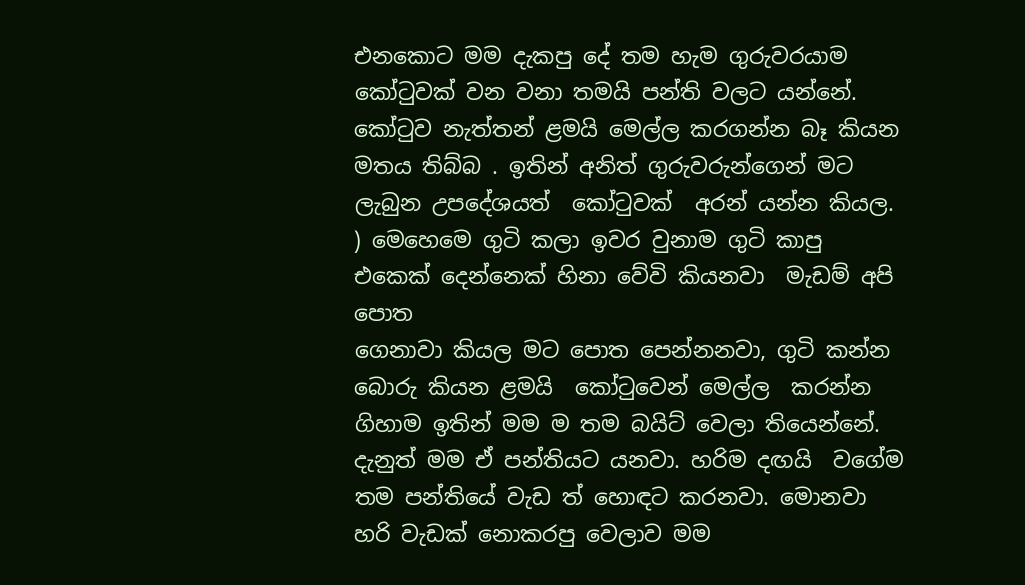එනකොට මම දැකපු දේ තම හැම ගුරුවරයාම කෝටුවක් වන වනා තමයි පන්ති වලට යන්නේ. කෝටුව නැත්තන් ළමයි මෙල්ල කරගන්න බෑ කියන මතය තිබ්බ . ඉතින් අනිත් ගුරුවරුන්ගෙන් මට ලැබුන උපදේශයත්  කෝටුවක්  අරන් යන්න කියල. ) මෙහෙමෙ ගුටි කලා ඉවර වුනාම ගුටි කාපු එකෙක් දෙන්නෙක් හිනා වේවි කියනවා  මැඩම් අපි පොත
ගෙනාවා කියල මට පොත පෙන්නනවා, ගුටි කන්න බොරු කියන ළමයි  කෝටුවෙන් මෙල්ල  කරන්න ගිහාම ඉතින් මම ම තම බයිට් වෙලා තියෙන්නේ. දැනුත් මම ඒ පන්තියට යනවා. හරිම දඟයි  වගේම තම පන්තියේ වැඩ ත් හොඳට කරනවා. මොනවා හරි වැඩක් නොකරපු වෙලාව මම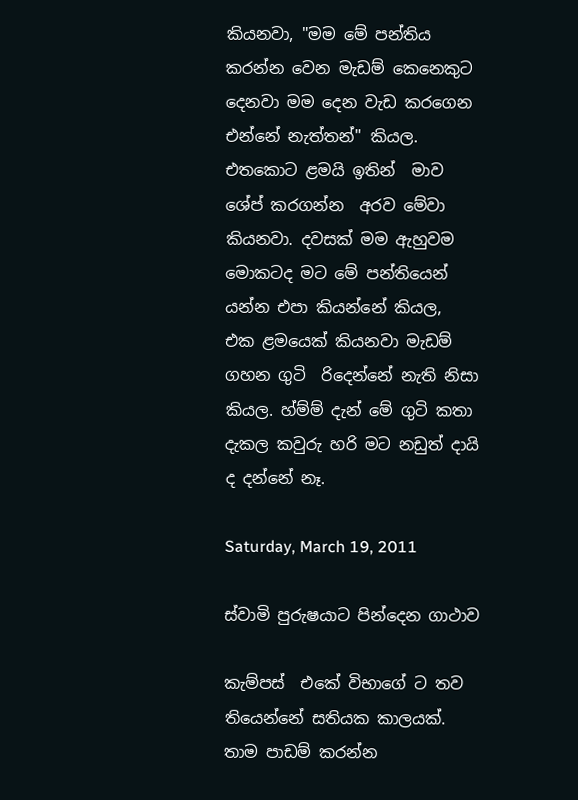කියනවා, "මම මේ පන්තිය කරන්න වෙන මැඩම් කෙනෙකුට දෙනවා මම දෙන වැඩ කරගෙන එන්නේ නැත්තන්" කියල. එතකොට ළමයි ඉතින්  මාව ශේප් කරගන්න  අරව මේවා කියනවා. දවසක් මම ඇහුවම මොකටද මට මේ පන්තියෙන් යන්න එපා කියන්නේ කියල,  එක ළමයෙක් කියනවා මැඩම් ගහන ගුටි  රිදෙන්නේ නැති නිසා කියල. හ්ම්ම් දැන් මේ ගුටි කතා දැකල කවුරු හරි මට නඩුත් දායි ද දන්නේ නෑ.

Saturday, March 19, 2011

ස්වාමි පුරුෂයාට පින්දෙන ගාථාව

කැම්පස්  එකේ විභාගේ ට තව තියෙන්නේ සතියක කාලයක්. තාම පාඩම් කරන්න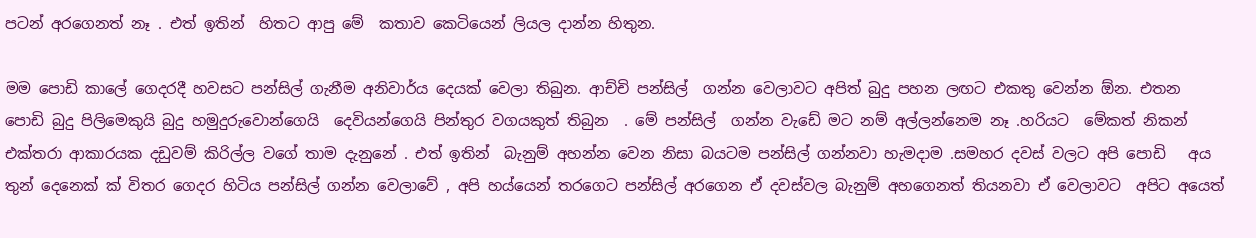පටන් අරගෙනත් නෑ . එත් ඉතින්  හිතට ආපු මේ  කතාව කෙටියෙන් ලියල දාන්න හිතුන.

මම පොඩි කාලේ ගෙදරදී හවසට පන්සිල් ගැනීම අනිවාර්ය දෙයක් වෙලා තිබුන. ආච්චි පන්සිල්  ගන්න වෙලාවට අපිත් බුදු පහන ලඟට එකතු වෙන්න ඕන. එතන පොඩි බුදු පිලිමෙකුයි බුදු හමුදුරුවොන්ගෙයි  දෙවියන්ගෙයි පින්තුර වගයකුත් තිබුන  . මේ පන්සිල්  ගන්න වැඩේ මට නම් අල්ලන්නෙම නෑ .හරියට  මේකත් නිකන් එක්තරා ආකාරයක දඩුවම් කිරිල්ල වගේ තාම දැනුනේ . එත් ඉතින්  බැනුම් අහන්න වෙන නිසා බයටම පන්සිල් ගන්නවා හැමදාම .සමහර දවස් වලට අපි පොඩි   අය තුන් දෙනෙක් ක් විතර ගෙදර හිටිය පන්සිල් ගන්න වෙලාවේ , අපි හය්යෙන් තරගෙට පන්සිල් අරගෙන ඒ දවස්වල බැනුම් අහගෙනත් තියනවා ඒ වෙලාවට  අපිට අයෙත්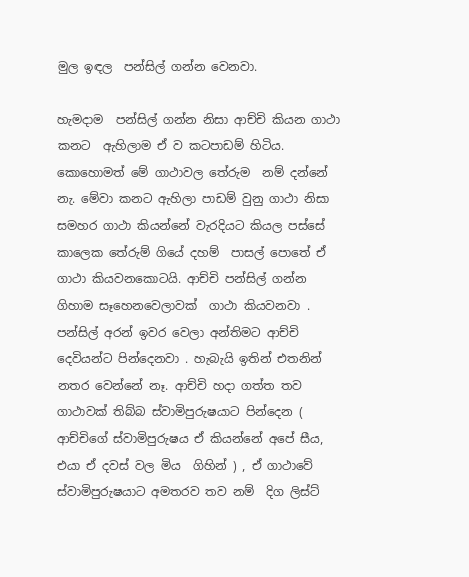මුල ඉඳල  පන්සිල් ගන්න වෙනවා.

හැමදාම  පන්සිල් ගන්න නිසා ආච්චි කියන ගාථා කනට  ඇහිලාම ඒ ව කටපාඩම් හිටිය. කොහොමත් මේ ගාථාවල තේරුම  නම් දන්නේ නැ. මේවා කනට ඇහිලා පාඩම් වුනු ගාථා නිසා සමහර ගාථා කියන්නේ වැරදියට කියල පස්සේ කාලෙක තේරුම් ගියේ දහම්  පාසල් පොතේ ඒ ගාථා කියවනකොටයි. ආච්චි පන්සිල් ගන්න ගිහාම සෑහෙනවෙලාවක්  ගාථා කියවනවා .  පන්සිල් අරන් ඉවර වෙලා අන්තිමට ආච්චි දෙවියන්ට පින්දෙනවා . හැබැයි ඉතින් එතනින් නතර වෙන්නේ නෑ. ආච්චි හදා ගත්ත තව ගාථාවක් තිබ්බ ස්වාමිපුරුෂයාට පින්දෙන ( ආච්චිගේ ස්වාමිපුරුෂය ඒ කියන්නේ අපේ සීය, එයා ඒ දවස් වල මිය  ගිහින් ) , ඒ ගාථාවේ  ස්වාමිපුරුෂයාට අමතරව තව නම්  දිග ලිස්ට්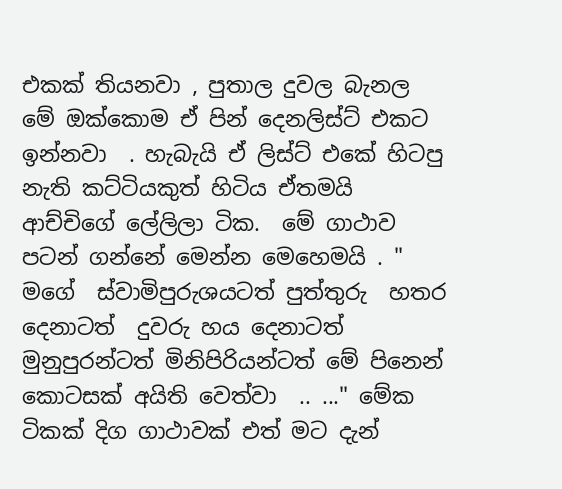එකක් තියනවා , පුතාල දුවල බැනල මේ ඔක්කොම ඒ පින් දෙනලිස්ට් එකට ඉන්නවා  . හැබැයි ඒ ලිස්ට් එකේ හිටපු නැති කට්ටියකුත් හිටිය ඒතමයි ආච්චිගේ ලේලිලා ටික.  මේ ගාථාව පටන් ගන්නේ මෙන්න මෙහෙමයි . " මගේ  ස්වාමිපුරුශයටත් පුත්තුරු  හතර දෙනාටත්  දුවරු හය දෙනාටත් මුනුපුරන්ටත් මිනිපිරියන්ටත් මේ පිනෙන් කොටසක් අයිති වෙත්වා  .. ..." මේක ටිකක් දිග ගාථාවක් එත් මට දැන්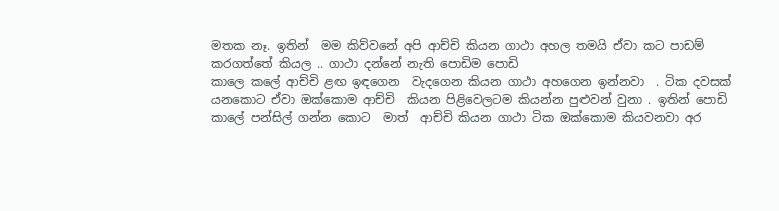මතක නෑ. ඉතින්  මම කිව්වනේ අපි ආච්චි කියන ගාථා අහල තමයි ඒවා කට පාඩම් කරගත්තේ කියල .. ගාථා දන්නේ නැති පොඩිම පොඩි
කාලෙ කලේ ආච්චි ළඟ ඉඳගෙන  වැදගෙන කියන ගාථා අහගෙන ඉන්නවා  . ටික දවසක් යනකොට ඒවා ඔක්කොම ආච්චි  කියන පිළිවෙලටම කියන්න පුළුවන් වුනා . ඉතින් පොඩි කාලේ පන්සිල් ගන්න කොට  මාත්  ආච්චි කියන ගාථා ටික ඔක්කොම කියවනවා අර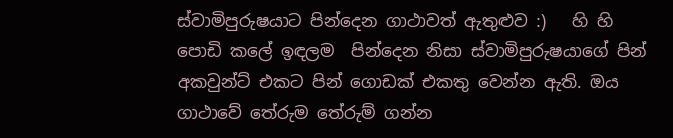ස්වාමිපුරුෂයාට පින්දෙන ගාථාවත් ඇතුළුව :)   හි හි පොඩි කලේ ඉඳලම  පින්දෙන නිසා ස්වාමිපුරුෂයාගේ පින් අකවුන්ට් එකට පින් ගොඩක් එකතු වෙන්න ඇති. ඔය ගාථාවේ තේරුම තේරුම් ගන්න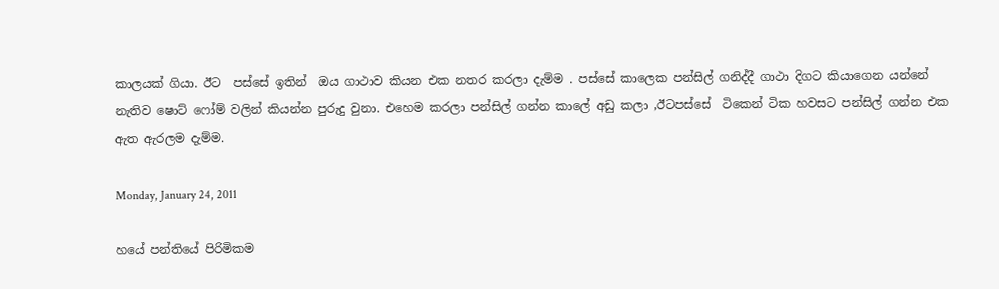කාලයක් ගියා. ඊට  පස්සේ ඉතින්  ඔය ගාථාව කියන එක නතර කරලා දැම්ම . පස්සේ කාලෙක පන්සිල් ගනිද්දී ගාථා දිගට කියාගෙන යන්නේ නැතිව ෂොට් ෆෝම් වලින් කියන්න පුරුදු වුනා. එහෙම කරලා පන්සිල් ගන්න කාලේ අඩු කලා ,ඊටපස්සේ  ටිකෙන් ටික හවසට පන්සිල් ගන්න එක ඇත ඇරලම දැම්ම.

Monday, January 24, 2011

හයේ පන්තියේ පිරිමිකම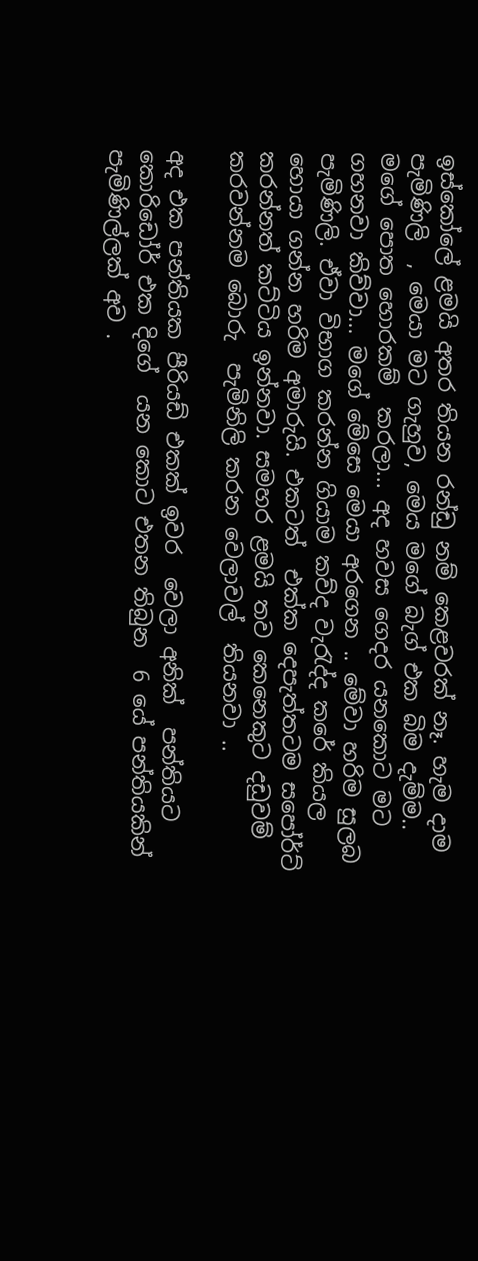ඉස්කෝලේ ළමයි අතර තියන රන්ඩු නම් කෙළවරක් නෑ. හැම දාම පැමිණිලි  , මෙයා මට ගැහුව, මෙය මගේ බැග් එක බිම දැම්ම.. මගේ පොත හොරකම්  කරලා... අද හවස ගෙදර යනකොට මට ගහනවා කිව්වා... මගේ මේසෙ මෙයා අරගෙන .. මේවා හරිම සුලබ පැමිණිලි. ඒවා විභාග කරන්න ගියාම කව්ද වැරැද්ද කරේ කියල හොයා ගන්න හරිම අමාරුයි. එකටත්  එක්ක දෙපැත්තටම සපෝර්ට් කරන්නත් කට්ටිය ඉන්නවා. සමහර ළමයි තව කෙනෙකුට දඩුවම් කරවන්නම බොරු  පැමිනිලි කරන වෙලාවල්  තියනවා ..

අද එක පන්තියක පීරියඩ් එකක් ඉවර  වෙලා අනික්  පන්තියට කොරිඩෝර් එක දිගේ  යන කොට එතන තිබුන  6 යේ පන්තියකින් පැමිණිල්ලක් අව .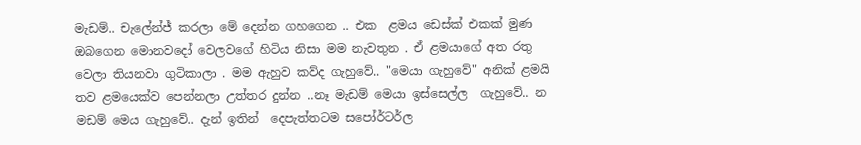මැඩම්.. චැලේන්ජ් කරලා මේ දෙන්න ගහගෙන .. එක  ළමය ඩෙස්ක් එකක් මුණ ඔබගෙන මොනවදෝ වෙලවගේ හිටිය නිසා මම නැවතුන . ඒ ළමයාගේ අත රතු වෙලා තියනවා ගුටිකාලා . මම ඇහුව කව්ද ගැහුවේ.. "මෙයා ගැහුවේ" අනික් ළමයි තව ළමයෙක්ව පෙන්නලා උත්තර දුන්න ..නෑ මැඩම් මෙයා ඉස්සෙල්ල  ගැහුවේ.. න මඩම් මෙය ගැහුවේ.. දැන් ඉතින්  දෙපැත්තටම සපෝර්ටර්ල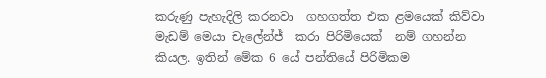කරුණු පැහැදිලි කරනවා  ගහගත්ත එක ළමයෙක් කිව්වා මැඩම් මෙයා චැලේන්ජ්  කරා පිරිමියෙක්  නම් ගහන්න කියල. ඉතින් මේක 6 යේ පන්තියේ පිරිමිකම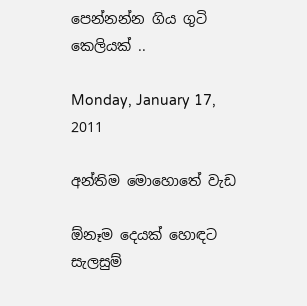පෙන්නන්න ගිය ගුටි කෙලියක් ..

Monday, January 17, 2011

අන්තිම මොහොතේ වැඩ

ඕනෑම දෙයක් හොඳට සැලසුම්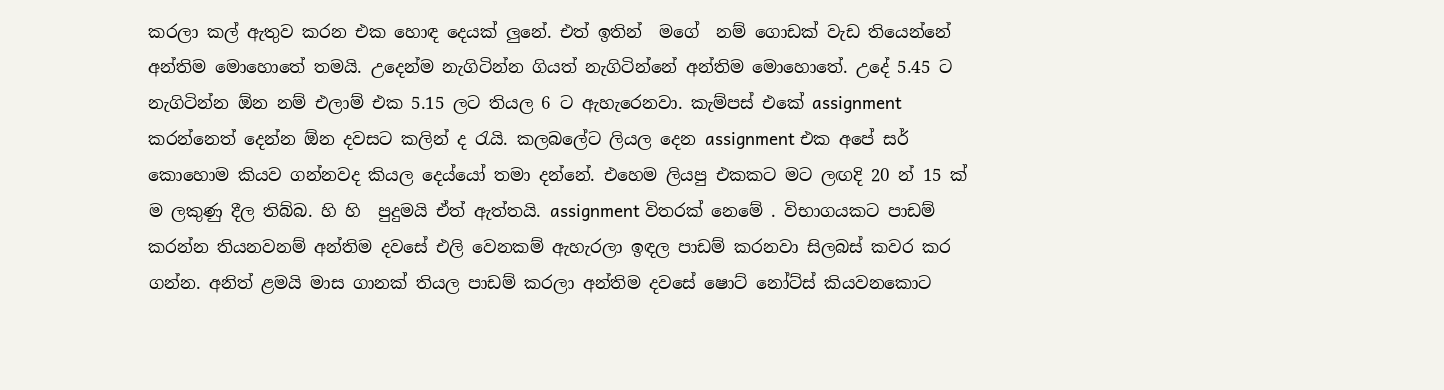කරලා කල් ඇතුව කරන එක හොඳ දෙයක් ලුනේ. එත් ඉතින්  මගේ  නම් ගොඩක් වැඩ තියෙන්නේ අන්තිම මොහොතේ තමයි. උදෙන්ම නැගිටින්න ගියත් නැගිටින්නේ අන්තිම මොහොතේ. උදේ 5.45 ට නැගිටින්න ඕන නම් එලාම් එක 5.15 ලට තියල 6 ට ඇහැරෙනවා. කැම්පස් එකේ assignment කරන්නෙත් දෙන්න ඕන දවසට කලින් ද රැයි. කලබලේට ලියල දෙන assignment එක අපේ සර් කොහොම කියව ගන්නවද කියල දෙය්යෝ තමා දන්නේ. එහෙම ලියපු එකකට මට ලඟදි 20 න් 15 ක් ම ලකුණු දීල තිබ්බ. හි හි  පුදුමයි ඒත් ඇත්තයි. assignment විතරක් නෙමේ . විභාගයකට පාඩම් කරන්න තියනවනම් අන්තිම දවසේ එලි වෙනකම් ඇහැරලා ඉඳල පාඩම් කරනවා සිලබස් කවර කර ගන්න. අනිත් ළමයි මාස ගානක් තියල පාඩම් කරලා අන්තිම දවසේ ෂොට් නෝට්ස් කියවනකොට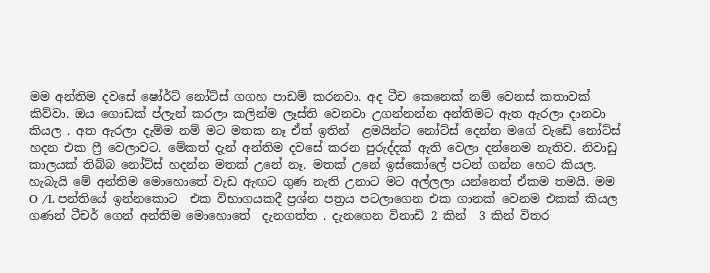මම අන්තිම දවසේ ෂෝර්ට් නෝට්ස් ගගහ පාඩම් කරනවා. අද ටීච කෙනෙක් නම් වෙනස් කතාවක් කිව්වා. ඔය ගොඩක් ප්ලැන් කරලා කලින්ම ලෑස්ති වෙනවා උගන්නන්න අන්තිමට ඇත ඇරලා දානවා කියල . අත ඇරලා දැම්ම නම් මට මතක නෑ ඒත් ඉතින්  ළමයින්ට නෝට්ස් දෙන්න මගේ වැඩේ නෝට්ස් හදන එක ෆ්‍රී වෙලාවට. මේකත් දැන් අන්තිම දවසේ කරන පුරුද්දක් ඇති වෙලා දන්නෙම නැතිව. නිවාඩු කාලයක් තිබ්බ නෝට්ස් හදන්න මතක් උනේ නෑ. මතක් උනේ ඉස්කෝලේ පටන් ගන්න හෙට කියල. හැබැයි මේ අන්තිම මොහොතේ වැඩ ඇඟට ගුණ නැති උනාට මට අල්ලලා යන්නෙත් ඒකම තමයි. මම O /L පන්තියේ ඉන්නකොට  එක විභාගයකදී ප්‍රශ්න පත්‍රය පටලාගෙන එක ගානක් වෙනම එකක් කියල ගණන් ටීචර් ගෙන් අන්තිම මොහොතේ  දැනගත්ත . දැනගෙන විනාඩි 2 කින්  3 කින් විතර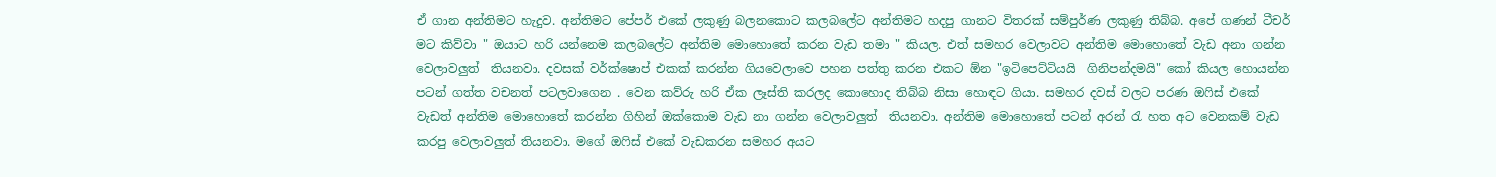ඒ ගාන අන්තිමට හැදුව. අන්තිමට පේපර් එකේ ලකුණු බලනකොට කලබලේට අන්තිමට හදපු ගානට විතරක් සම්පුර්ණ ලකුණු තිබ්බ. අපේ ගණන් ටීචර් මට කිව්වා " ඔයාට හරි යන්නෙම කලබලේට අන්තිම මොහොතේ කරන වැඩ තමා " කියල. එත් සමහර වෙලාවට අන්තිම මොහොතේ වැඩ අනා ගන්න වෙලාවලුත්  තියනවා. දවසක් වර්ක්ෂොප් එකක් කරන්න ගියවෙලාවෙ පහන පත්තු කරන එකට ඕන "ඉටිපෙට්ටියයි  ගිනිපන්දමයි" කෝ කියල හොයන්න පටන් ගත්ත වචනත් පටලවාගෙන . වෙන කව්රු හරි ඒක ලෑස්ති කරලද කොහොද තිබ්බ නිසා හොඳට ගියා. සමහර දවස් වලට පරණ ඔෆිස් එකේ වැඩත් අන්තිම මොහොතේ කරන්න ගිහින් ඔක්කොම වැඩ නා ගන්න වෙලාවලුත්  තියනවා. අන්තිම මොහොතේ පටන් අරන් රැ හත අට වෙනකම් වැඩ කරපු වෙලාවලුත් තියනවා. මගේ ඔෆිස් එකේ වැඩකරන සමහර අයට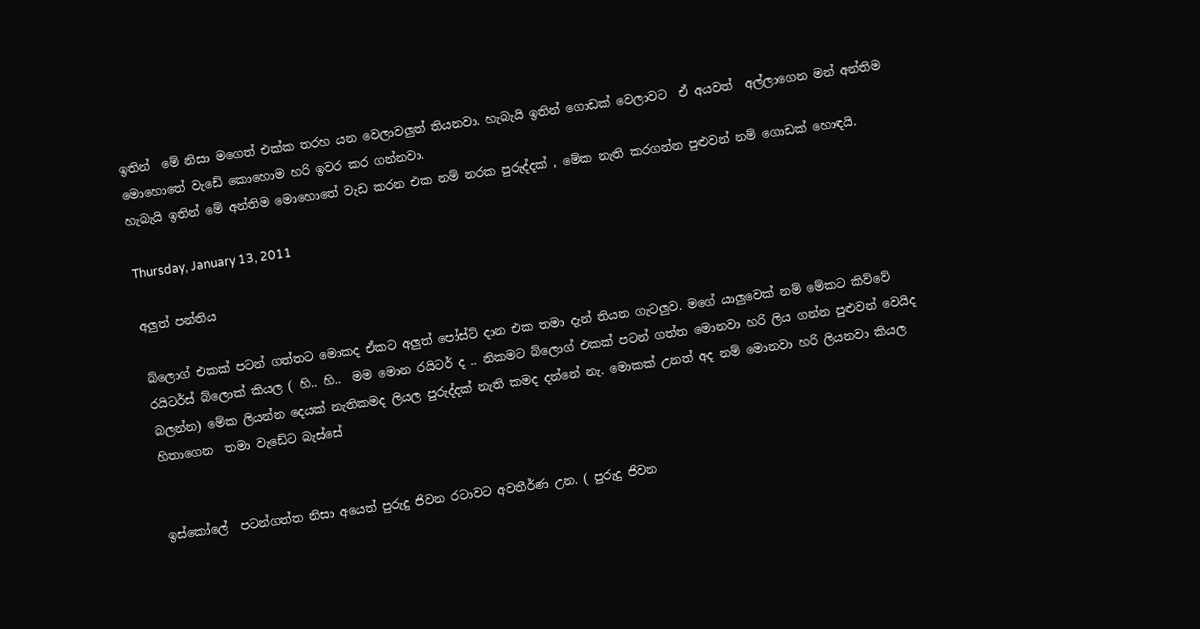ඉතින්  මේ නිසා මගෙත් එක්ක තරහ යන වෙලාවලුත් තියනවා. හැබැයි ඉතින් ගොඩක් වෙලාවට  ඒ අයවත්  අල්ලාගෙන මන් අන්තිම මොහොතේ වැඩේ කොහොම හරි ඉවර කර ගන්නවා.
හැබැයි ඉතින් මේ අන්තිම මොහොතේ වැඩ කරන එක නම් නරක පුරුද්දක් , මේක නැති කරගන්න පුළුවන් නම් ගොඩක් හොඳයි.

Thursday, January 13, 2011

අලුත් පන්තිය

බ්ලොග් එකක් පටන් ගත්තට මොකද ඒකට අලුත් පෝස්ට් දාන එක තමා දැන් තියන ගැටලුව. මගේ යාලුවෙක් නම් මේකට කිව්වේ රයිටර්ස් බ්ලොක් කියල ( හි.. හි..  මම මොන රයිටර් ද .. නිකමට බ්ලොග් එකක් පටන් ගත්ත මොනවා හරි ලිය ගන්න පුළුවන් වෙයිද  බලන්න) මේක ලියන්න දෙයක් නැතිකමද ලියල පුරුද්දක් නැති කමද දන්නේ නැ. මොකක් උනත් අද නම් මොනවා හරි ලියනවා කියල හිතාගෙන  තමා වැඩේට බැස්සේ


ඉස්කෝලේ  පටන්ගත්ත නිසා අයෙත් පුරුදු ජිවන රටාවට අවතීර්ණ උන. ( පුරුදු ජිවන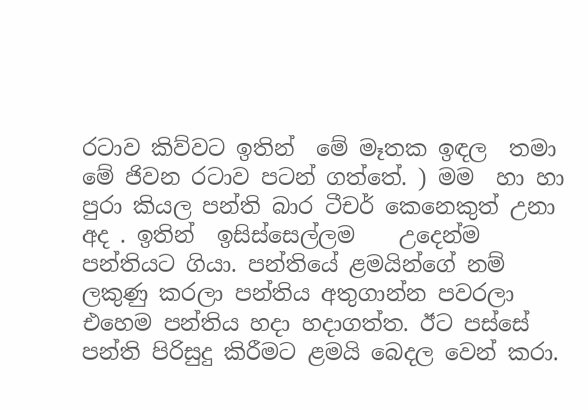රටාව කිව්වට ඉතින්  මේ මෑතක ඉඳල  තමා මේ ජිවන රටාව පටන් ගත්තේ. ) මම  හා හා පුරා කියල පන්ති බාර ටීචර් කෙනෙකුත් උනා අද . ඉතින්  ඉසිස්සෙල්ලම    උදෙන්ම පන්තියට ගියා. පන්තියේ ළමයින්ගේ නම්  ලකුණු කරලා පන්තිය අතුගාන්න පවරලා එහෙම පන්තිය හදා හදාගත්ත. ඊට පස්සේ පන්ති පිරිසුදු කිරීමට ළමයි බෙදල වෙන් කරා.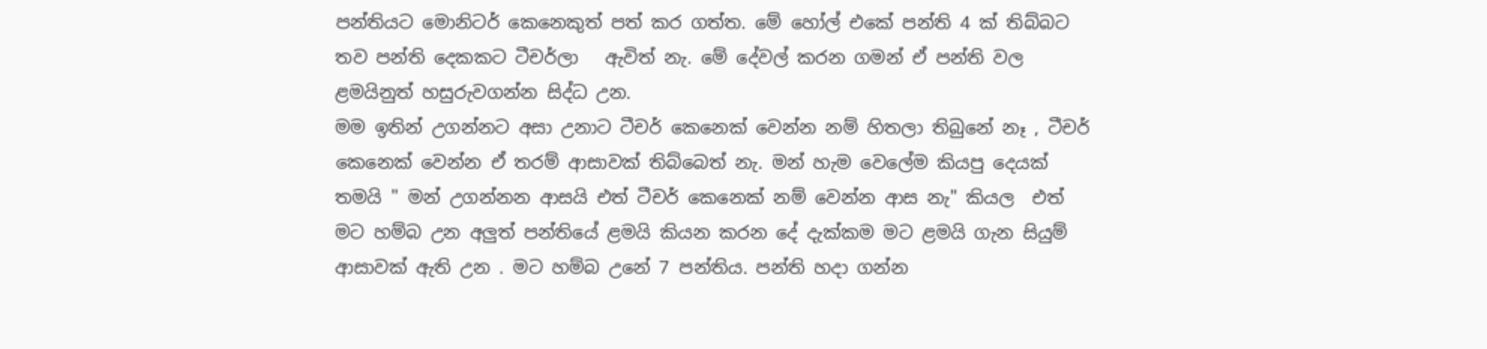පන්තියට මොනිටර් කෙනෙකුත් පත් කර ගත්ත. මේ හෝල් එකේ පන්ති 4 ක් තිබ්බට තව පන්ති දෙකකට ටීචර්ලා   ඇවිත් නැ. මේ දේවල් කරන ගමන් ඒ පන්ති වල ළමයිනුත් හසුරුවගන්න සිද්ධ උන.
මම ඉතින් උගන්නට අසා උනාට ටීචර් කෙනෙක් වෙන්න නම් හිතලා තිබුනේ නෑ , ටීචර් කෙනෙක් වෙන්න ඒ තරම් ආසාවක් තිබ්බෙත් නැ. මන් හැම වෙලේම කියපු දෙයක් තමයි " මන් උගන්නන ආසයි එත් ටීචර් කෙනෙක් නම් වෙන්න ආස නැ" කියල  එත් මට හම්බ උන අලුත් පන්තියේ ළමයි කියන කරන දේ දැක්කම මට ළමයි ගැන සියුම් ආසාවක් ඇති උන . මට හම්බ උනේ 7 පන්තිය. පන්ති හදා ගන්න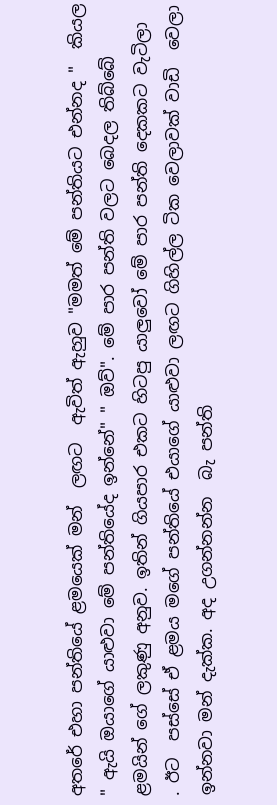අතරේ එහා පන්තියේ ළමයෙක් මන්  ලඟට  ඇවිත් ඇහුව "මමත් මේ පන්තියට එන්නද "  කියල " ඇයි ඔයාගේ යාළුවා මේ පන්තියේද ඉන්නේ" " ඔව්". මේ පාර පන්ති වලට බෙදල තිබ්බේ ළමයින් ගේ ලකුණු අනුව. ඉතින් ගියපාර එකට හිටපු යාලුවෝ මේ පාර පන්ති දෙකකට වැටිලා  . ඊට  පස්සේ ඒ ළමය මගේ පන්තියේ එයාගේ යාළුවා ලඟට ගිහිල්ල ටික වෙලාවක් වාඩි  වෙලා ඉන්නවා මන් දැක්ක. අද උගන්නන්න  බැ පන්ති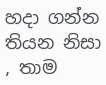හදා ගන්න තියන නිසා , තාම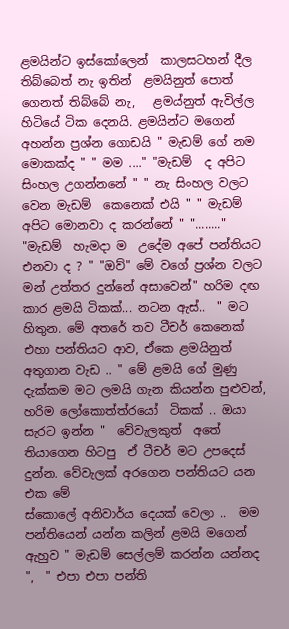ළමයින්ට ඉස්කෝලෙන්  කාලසටහන් දීල තිබ්බෙත් නැ ඉතින්  ළමයිනුත් පොත් ගෙනත් තිබ්බේ නැ,   ළමය්නුත් ඇවිල්ල හිටියේ ටික දෙනයි. ළමයින්ට මගෙන් අහන්න ප්‍රශ්න ගොඩයි " මැඩම් ගේ නම මොකක්ද " " මම ...." "මැඩම්  ද අපිට සිංහල උගන්නනේ " " නැ සිංහල වලට වෙන මැඩම්  කෙනෙක් එයි " " මැඩම්  අපිට මොනවා ද කරන්නේ " "........" "මැඩම්  හැමදා ම  උදේම අපේ පන්තියට එනවා ද ? " "ඔව්" මේ වගේ ප්‍රශ්න වලට මන් උත්තර දුන්නේ අසාවෙන්" හරිම දඟ කාර ළමයි ටිකක්... නටන ඇස්..  " මට හිතුන. මේ අතරේ තව ටීචර් කෙනෙක් එහා පන්තියට ආව, ඒකෙ ළමයිනුත් අතුගාන වැඩ .. " මේ ළමයි ගේ මුණු දැක්කම මට ලමයි ගැන කියන්න පුළුවන්, හරිම ලෝකොත්ත්රයෝ  ටිකක් .. ඔයා සැරට ඉන්න "  වේවැලකුත්  අතේ තියාගෙන හිටපු  ඒ ටීචර් මට උපදෙස් දුන්න. වේවැලක් අරගෙන පන්තියට යන එක මේ
ස්කොලේ අනිවාර්ය දෙයක් වෙලා ..  මම පන්තියෙන් යන්න කලින් ළමයි මගෙන් ඇහුව " මැඩම් සෙල්ලම් කරන්න යන්නද ",  " එපා එපා පන්ති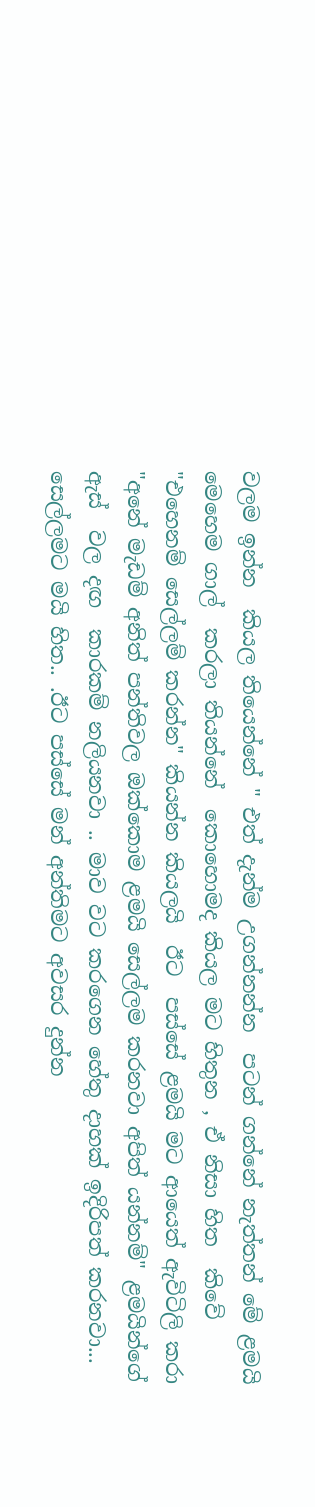වලම ඉන්න  කියල තියෙන්නේ " එත් දැන්ම උගන්නන්න  පටන් ගන්නේ නැත්තන් මේ ළමයි මෙහෙම ගාල්  කරලා තියන්නේ  කොහොමද කියල මට හිතුන , ඒ නිසා හිත  කිවේ "එහෙනම් සෙල්ලම් කරන්න" කියන්න කියලයි  ඊට  පස්සේ ළමයි මට ආයෙත් ඇවිටිලි කරා "අනේ මැඩම් අනිත් පන්තිවල ඔක්කොම ළමයි සෙල්ලම කරනවා අපිත් යන්නම්" ළමයින්ගේ ඇස්  වල දඟ  කාරකම් නලියනවා .. මාව වට කරගෙන හේතු දාහක් ඉදිරිපත් කරනවා... සෙල්ලමට මයි හිත.. .ඊට පස්සේ මන් අන්තිමට අවසර දුන්න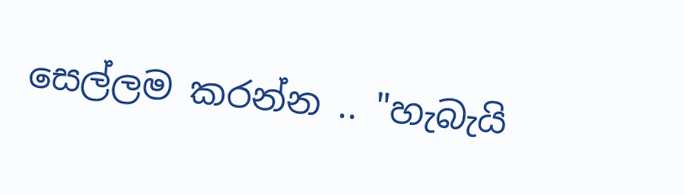සෙල්ලම කරන්න .. "හැබැයි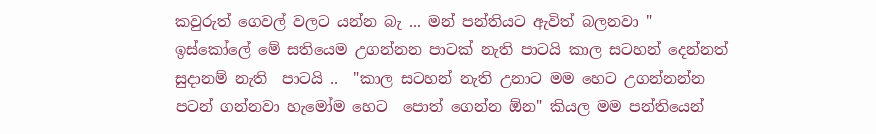කවුරුත් ගෙවල් වලට යන්න බැ ... මන් පන්තියට ඇවිත් බලනවා "  ඉස්කෝලේ මේ සතියෙම උගන්නන පාටක් නැති පාටයි කාල සටහන් දෙන්නත් සුදානම් නැති  පාටයි ..  "කාල සටහන් නැති උනාට මම හෙට උගන්නන්න පටන් ගන්නවා හැමෝම හෙට  පොත් ගෙන්න ඕන" කියල මම පන්තියෙන්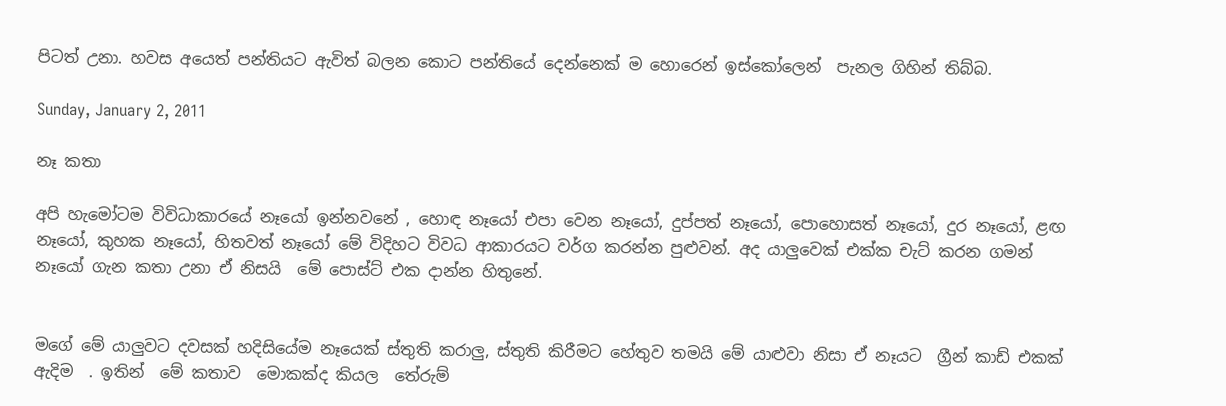පිටත් උනා. හවස අයෙත් පන්තියට ඇවිත් බලන කොට පන්තියේ දෙන්නෙක් ම හොරෙන් ඉස්කෝලෙන්  පැනල ගිහින් තිබ්බ.

Sunday, January 2, 2011

නෑ කතා

අපි හැමෝටම විවිධාකාරයේ නෑයෝ ඉන්නවනේ , හොඳ නෑයෝ එපා වෙන නෑයෝ, දුප්පත් නෑයෝ, පොහොසත් නෑයෝ, දුර නෑයෝ, ළඟ නෑයෝ, කුහක නෑයෝ, හිතවත් නෑයෝ මේ විදිහට විවධ ආකාරයට වර්ග කරන්න පුළුවන්. අද යාලුවෙක් එක්ක චැට් කරන ගමන් නෑයෝ ගැන කතා උනා ඒ නිසයි  මේ පොස්ට් එක දාන්න හිතුනේ.


මගේ මේ යාලුවට දවසක් හදිසියේම නෑයෙක් ස්තුති කරාලු, ස්තුති කිරීමට හේතුව තමයි මේ යාළුවා නිසා ඒ නෑයට  ග්‍රීන් කාඩ් එකක් ඇදිම  . ඉතින්  මේ කතාව  මොකක්ද කියල  තේරුම්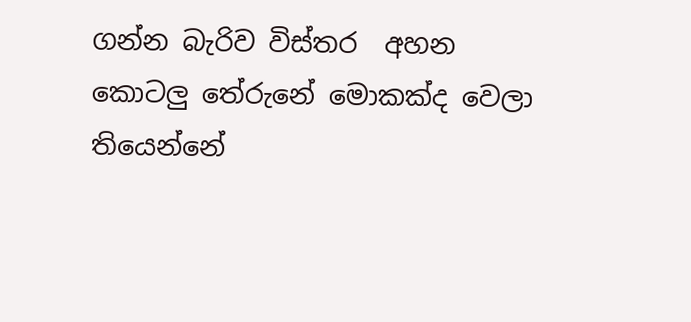ගන්න බැරිව විස්තර  අහන කොටලු තේරුනේ මොකක්ද වෙලා තියෙන්නේ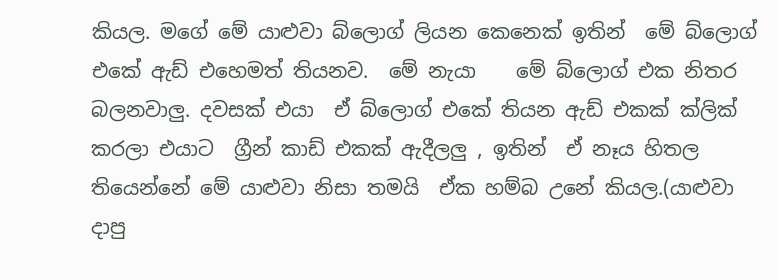කියල. මගේ මේ යාළුවා බ්ලොග් ලියන කෙනෙක් ඉතින්  මේ බ්ලොග් එකේ ඇඩ් එහෙමත් තියනව.  මේ නැයා    මේ බ්ලොග් එක නිතර බලනවාලු. දවසක් එයා  ඒ බ්ලොග් එකේ තියන ඇඩ් එකක් ක්ලික් කරලා එයාට  ග්‍රීන් කාඩ් එකක් ඇදීලලු , ඉතින්  ඒ නෑය හිතල තියෙන්නේ මේ යාළුවා නිසා තමයි  ඒක හම්බ උනේ කියල.(යාළුවා දාපු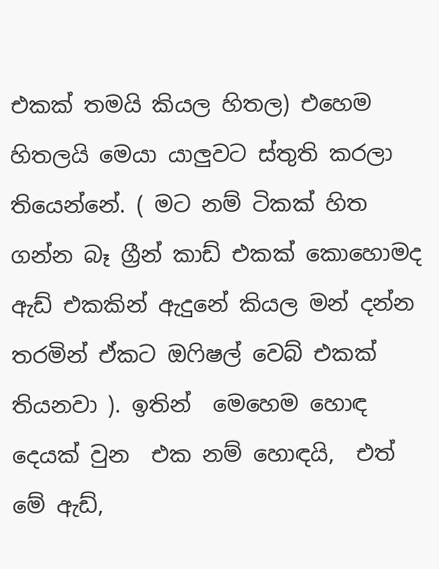එකක් තමයි කියල හිතල) එහෙම හිතලයි මෙයා යාලුවට ස්තුති කරලා තියෙන්නේ. ( මට නම් ටිකක් හිත ගන්න බෑ ග්‍රීන් කාඩ් එකක් කොහොමද ඇඩ් එකකින් ඇදුනේ කියල මන් දන්න තරමින් ඒකට ඔෆිෂල් වෙබ් එකක් තියනවා ). ඉතින්  මෙහෙම හොඳ දෙයක් වුන  එක නම් හොඳයි,  එත් මේ ඇඩ්,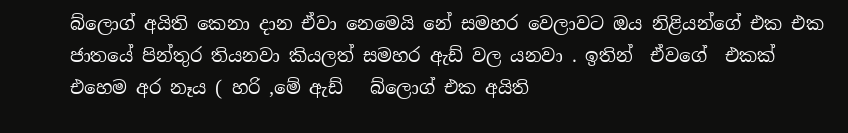බ්ලොග් අයිති කෙනා දාන ඒවා නෙමෙයි නේ සමහර වෙලාවට ඔය නිළියන්ගේ එක එක ජාතයේ පින්තුර තියනවා කියලත් සමහර ඇඩ් වල යනවා . ඉතින්  ඒවගේ  එකක් එහෙම අර නෑය ( හරි ,මේ ඇඩ්   බ්ලොග් එක අයිති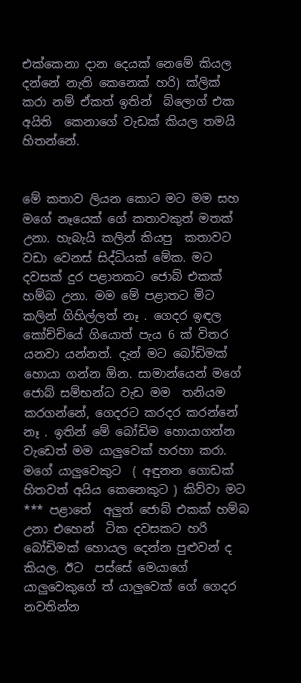එක්කෙනා දාන දෙයක් නෙමේ කියල දන්නේ නැති කෙනෙක් හරි) ක්ලික් කරා නම් ඒකත් ඉතින්  බ්ලොග් එක අයිති  කෙනාගේ වැඩක් කියල තමයි හිතන්නේ.


මේ කතාව ලියන කොට මට මම සහ මගේ නෑයෙක් ගේ කතාවකුත් මතක් උනා. හැබැයි කලින් කියපු  කතාවට වඩා වෙනස් සිද්ධියක් මේක. මට දවසක් දුර පළාතකට ජොබ් එකක් හම්බ උනා. මම මේ පළාතට මිට කලින් ගිහිල්ලත් නෑ . ගෙදර ඉඳල කෝච්චියේ ගියොත් පැය 6 ක් විතර යනවා යන්නත්. දැන් මට බෝඩිමක් හොයා ගන්න ඕන. සාමාන්යෙන් මගේ ජොබ් සම්භන්ධ වැඩ මම  තනියම කරගන්නේ, ගෙදරට කරදර කරන්නේ නෑ . ඉතින් මේ බෝඩිම හොයාගන්න වැඩෙත් මම යාලුවෙක් හරහා කරා. මගේ යාලුවෙකුට  ( අඳුනන ගොඩක් හිතවත් අයිය කෙනෙකුට ) කිව්වා මට *** පළාතේ  අලුත් ජොබ් එකක් හම්බ උනා එහෙන්  ටික දවසකට හරි බෝඩිමක් හොයල දෙන්න පුළුවන් ද කියල. ඊට  පස්සේ මෙයාගේ යාලුවෙකුගේ ත් යාලුවෙක් ගේ ගෙදර නවතින්න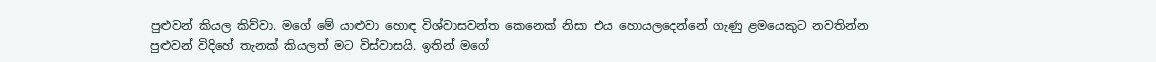පුළුවන් කියල කිව්වා. මගේ මේ යාළුවා හොඳ විශ්වාසවන්ත කෙනෙක් නිසා එය හොයලදෙන්නේ ගැණු ළමයෙකුට නවතින්න පුළුවන් විදිහේ තැනක් කියලත් මට විස්වාසයි. ඉතින් මගේ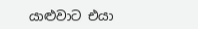යාළුවාට එයා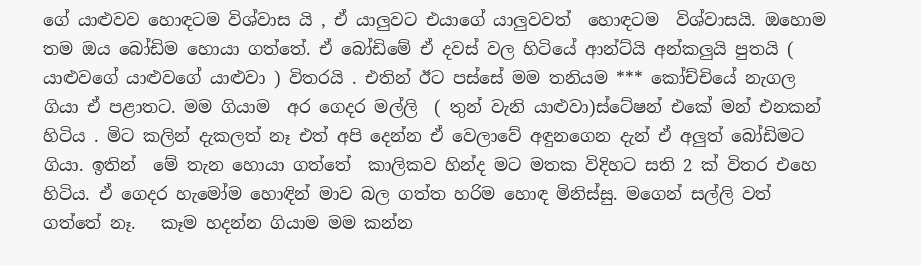ගේ යාළුවව හොඳටම විශ්වාස යි , ඒ යාලුවට එයාගේ යාලුවවත්  හොඳටම  විශ්වාසයි. ඔහොම තම ඔය බෝඩිම හොයා ගත්තේ. ඒ බෝඩිමේ ඒ දවස් වල හිටියේ ආන්ට්යි අන්කලුයි පුතයි ( යාළුවගේ යාළුවගේ යාළුවා ) විතරයි . එතින් ඊට පස්සේ මම තනියම *** කෝච්චියේ නැගල ගියා ඒ පළාතට. මම ගියාම  අර ගෙදර මල්ලි  ( තුන් වැනි යාළුවා)ස්ටේෂන් එකේ මන් එනකන් හිටිය . මිට කලින් දැකලත් නෑ එත් අපි දෙන්න ඒ වෙලාවේ අඳුනගෙන දැන් ඒ අලුත් බෝඩිමට ගියා. ඉතින්  මේ තැන හොයා ගත්තේ  කාලිකව හින්ද මට මතක විදිහට සති 2 ක් විතර එහෙ හිටිය. ඒ ගෙදර හැමෝම හොඳින් මාව බල ගත්ත හරිම හොඳ මිනිස්සු. මගෙන් සල්ලි වත් ගත්තේ නෑ.   කෑම හදන්න ගියාම මම කන්න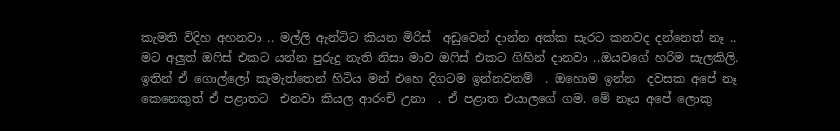කැමති විදිහ අහනවා .. මල්ලි ඇන්ටිට කියන මිරිස්  අඩුවෙන් දාන්න අක්ක සැරට කනවද දන්නෙත් නෑ .. මට අලුත් ඔෆිස් එකට යන්න පුරුදු නැති නිසා මාව ඔෆිස් එකට ගිහින් දානවා ..ඔයවගේ හරිම සැලකිලි. ඉතින් ඒ ගොල්ලෝ කැමැත්තෙන් හිටිය මන් එහෙ දිගටම ඉන්නවනම්  . ඔහොම ඉන්න  දවසක අපේ නෑ කෙනෙකුත් ඒ පළාතට  එනවා කියල ආරංචි උනා  . ඒ පළාත එයාලගේ ගම. මේ නෑය අපේ ලොකු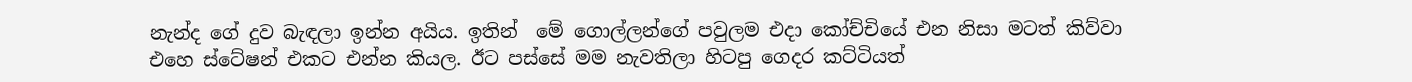නැන්ද ගේ දුව බැඳලා ඉන්න අයිය. ඉතින්  මේ ගොල්ලන්ගේ පවුලම එදා කෝච්චියේ එන නිසා මටත් කිව්වා එහෙ ස්ටේෂන් එකට එන්න කියල. ඊට පස්සේ මම නැවතිලා හිටපු ගෙදර කට්ටියත්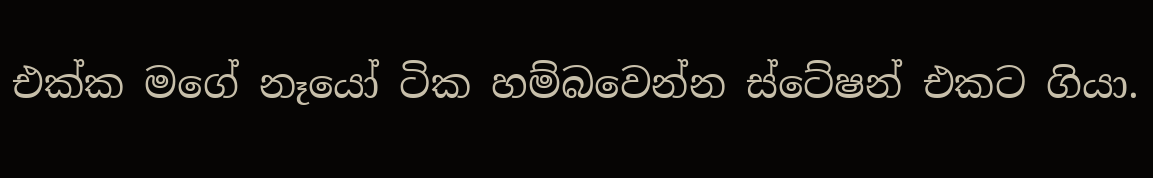එක්ක මගේ නෑයෝ ටික හම්බවෙන්න ස්ටේෂන් එකට ගියා.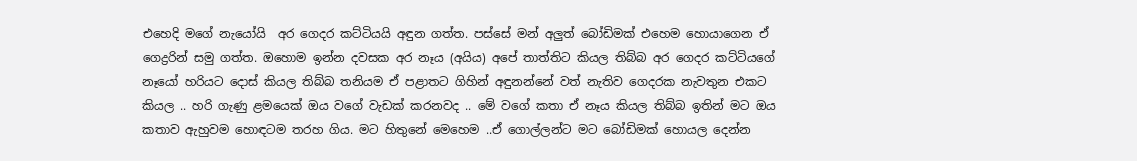එහෙදි මගේ නැයෝයි  අර ගෙදර කට්ටියයි අඳුන ගත්ත. පස්සේ මන් අලුත් බෝඩිමක් එහෙම හොයාගෙන ඒ ගෙද්‍රරින් සමු ගත්ත. ඔහොම ඉන්න දවසක අර නෑය (අයිය) අපේ තාත්තිට කියල තිබ්බ අර ගෙදර කට්ටියගේ නෑයෝ හරියට දොස් කියල තිබ්බ තනියම ඒ පළාතට ගිහින් අඳුනන්නේ වත් නැතිව ගෙදරක නැවතුන එකට කියල .. හරි ගැණු ළමයෙක් ඔය වගේ වැඩක් කරනවද .. මේ වගේ කතා ඒ නෑය කියල තිබ්බ ඉතින් මට ඔය කතාව ඇහුවම හොඳටම තරහ ගිය. මට හිතුනේ මෙහෙම ..ඒ ගොල්ලන්ට මට බෝඩිමක් හොයල දෙන්න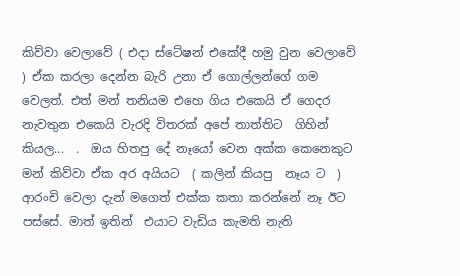කිව්වා වෙලාවේ ( එදා ස්ටේෂන් එකේදී හමු වුන වෙලාවේ ) ඒක කරලා දෙන්න බැරි උනා ඒ ගොල්ලන්ගේ ගම වෙලත්. එත් මන් තනියම එහෙ ගිය එකෙයි ඒ ගෙදර නැවතුන එකෙයි වැරදි විතරක් අපේ තාත්තිට  ගිහින් කියල...  .  ඔය හිතපු දේ නෑයෝ වෙන අක්ක කෙනෙකුට මන් කිව්වා ඒක අර අයියට  ( කලින් කියපු  නෑය ට  ) ආරංචි වෙලා දැන් මගෙත් එක්ක කතා කරන්නේ නෑ ඊට පස්සේ. මාත් ඉතින්  එයාට වැඩිය කැමති නැති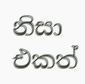නිසා එකත්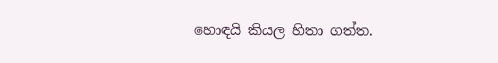හොඳයි කියල හිතා ගත්ත.